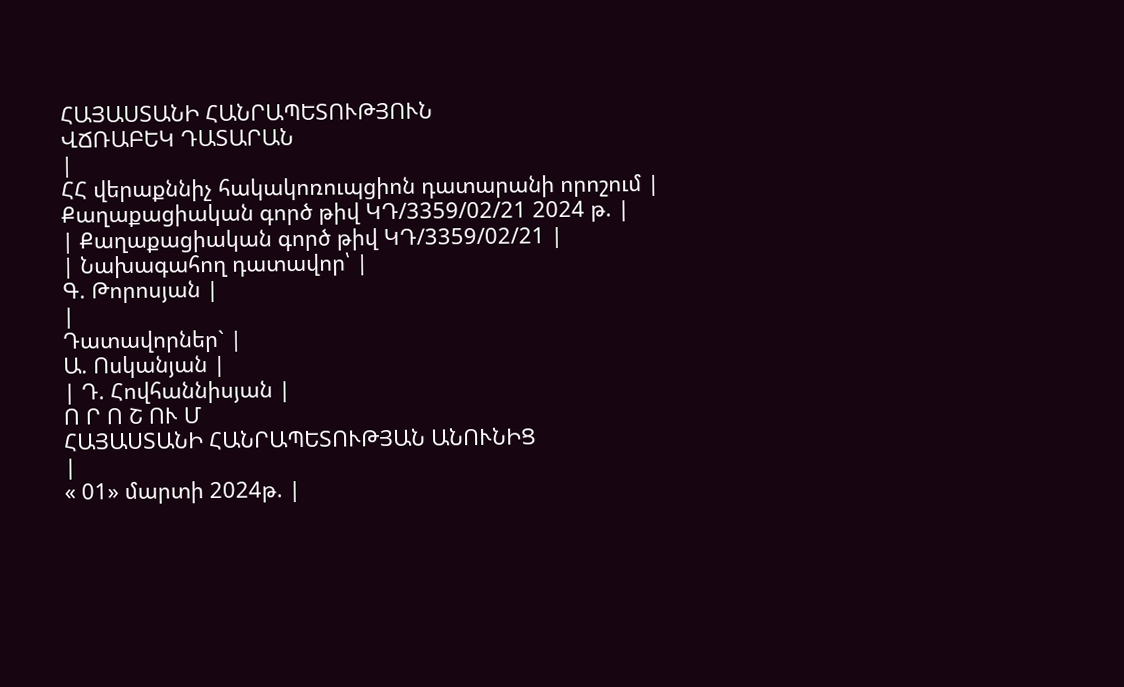ՀԱՅԱՍՏԱՆԻ ՀԱՆՐԱՊԵՏՈՒԹՅՈՒՆ
ՎՃՌԱԲԵԿ ԴԱՏԱՐԱՆ
|
ՀՀ վերաքննիչ հակակոռուպցիոն դատարանի որոշում |
Քաղաքացիական գործ թիվ ԿԴ/3359/02/21 2024 թ. |
| Քաղաքացիական գործ թիվ ԿԴ/3359/02/21 |
| Նախագահող դատավոր՝ |
Գ. Թորոսյան |
|
Դատավորներ` |
Ա. Ոսկանյան |
| Դ. Հովհաննիսյան |
Ո Ր Ո Շ ՈՒ Մ
ՀԱՅԱՍՏԱՆԻ ՀԱՆՐԱՊԵՏՈՒԹՅԱՆ ԱՆՈՒՆԻՑ
|
« 01» մարտի 2024թ. |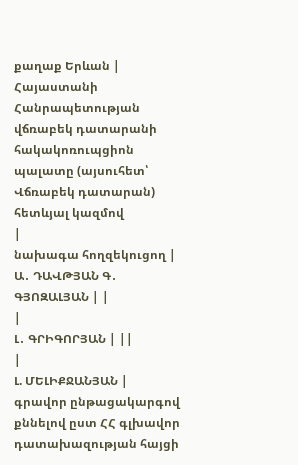քաղաք Երևան |
Հայաստանի Հանրապետության վճռաբեկ դատարանի հակակոռուպցիոն պալատը (այսուհետ՝ Վճռաբեկ դատարան) հետևյալ կազմով
|
նախագա հողզեկուցող |
Ա․ ԴԱՎԹՅԱՆ Գ․ ԳՅՈԶԱԼՅԱՆ | |
|
Լ․ ԳՐԻԳՈՐՅԱՆ | ||
|
Լ. ՄԵԼԻՔՋԱՆՅԱՆ |
գրավոր ընթացակարգով քննելով ըստ ՀՀ գլխավոր դատախազության հայցի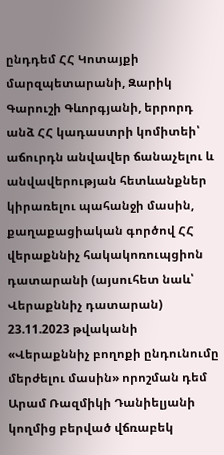ընդդեմ ՀՀ Կոտայքի մարզպետարանի, Զարիկ Գարուշի Գևորգյանի, երրորդ անձ ՀՀ կադաստրի կոմիտեի՝ աճուրդն անվավեր ճանաչելու և անվավերության հետևանքներ կիրառելու պահանջի մասին, քաղաքացիական գործով ՀՀ վերաքննիչ հակակոռուպցիոն դատարանի (այսուհետ նաև՝ Վերաքննիչ դատարան) 23.11.2023 թվականի «Վերաքննիչ բողոքի ընդունումը մերժելու մասին» որոշման դեմ Արամ Ռազմիկի Դանիելյանի կողմից բերված վճռաբեկ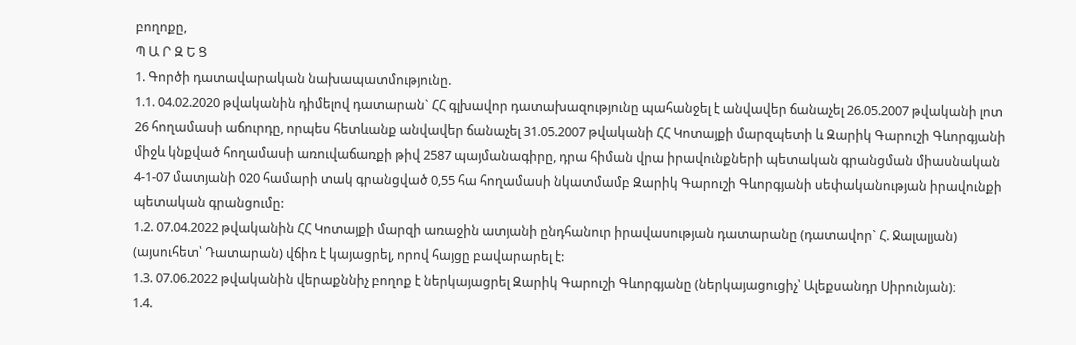բողոքը,
Պ Ա Ր Զ Ե Ց
1. Գործի դատավարական նախապատմությունը.
1.1. 04.02.2020 թվականին դիմելով դատարան` ՀՀ գլխավոր դատախազությունը պահանջել է անվավեր ճանաչել 26.05.2007 թվականի լոտ 26 հողամասի աճուրդը, որպես հետևանք անվավեր ճանաչել 31.05.2007 թվականի ՀՀ Կոտայքի մարզպետի և Զարիկ Գարուշի Գևորգյանի միջև կնքված հողամասի առուվաճառքի թիվ 2587 պայմանագիրը, դրա հիման վրա իրավունքների պետական գրանցման միասնական 4-1-07 մատյանի 020 համարի տակ գրանցված 0,55 հա հողամասի նկատմամբ Զարիկ Գարուշի Գևորգյանի սեփականության իրավունքի պետական գրանցումը:
1.2. 07.04.2022 թվականին ՀՀ Կոտայքի մարզի առաջին ատյանի ընդհանուր իրավասության դատարանը (դատավոր` Հ. Ջալալյան) (այսուհետ՝ Դատարան) վճիռ է կայացրել, որով հայցը բավարարել է:
1.3. 07.06.2022 թվականին վերաքննիչ բողոք է ներկայացրել Զարիկ Գարուշի Գևորգյանը (ներկայացուցիչ՝ Ալեքսանդր Սիրունյան)։
1.4.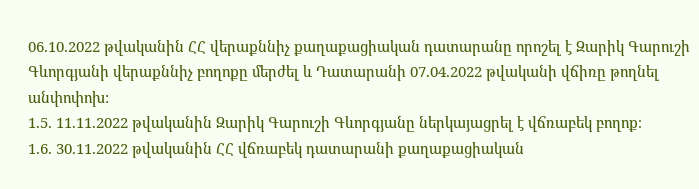06.10.2022 թվականին ՀՀ վերաքննիչ քաղաքացիական դատարանը որոշել է Զարիկ Գարուշի Գևորգյանի վերաքննիչ բողոքը մերժել և Դատարանի 07.04.2022 թվականի վճիռը թողնել անփոփոխ:
1.5. 11.11.2022 թվականին Զարիկ Գարուշի Գևորգյանը ներկայացրել է վճռաբեկ բողոք։
1.6. 30.11.2022 թվականին ՀՀ վճռաբեկ դատարանի քաղաքացիական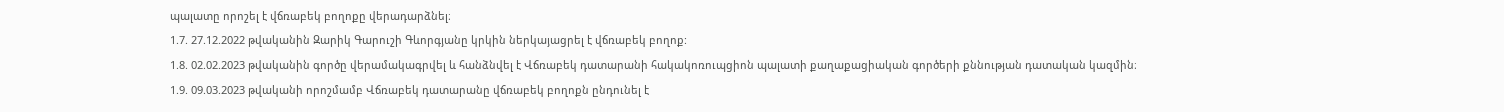պալատը որոշել է վճռաբեկ բողոքը վերադարձնել։
1.7. 27.12.2022 թվականին Զարիկ Գարուշի Գևորգյանը կրկին ներկայացրել է վճռաբեկ բողոք:
1.8. 02.02.2023 թվականին գործը վերամակագրվել և հանձնվել է Վճռաբեկ դատարանի հակակոռուպցիոն պալատի քաղաքացիական գործերի քննության դատական կազմին։
1.9. 09.03.2023 թվականի որոշմամբ Վճռաբեկ դատարանը վճռաբեկ բողոքն ընդունել է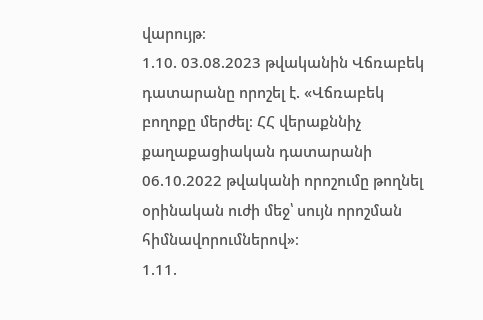վարույթ։
1.10. 03.08.2023 թվականին Վճռաբեկ դատարանը որոշել է. «Վճռաբեկ բողոքը մերժել։ ՀՀ վերաքննիչ քաղաքացիական դատարանի 06.10.2022 թվականի որոշումը թողնել օրինական ուժի մեջ՝ սույն որոշման հիմնավորումներով»։
1.11.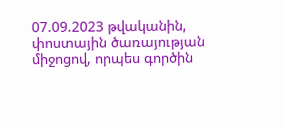07.09.2023 թվականին, փոստային ծառայության միջոցով, որպես գործին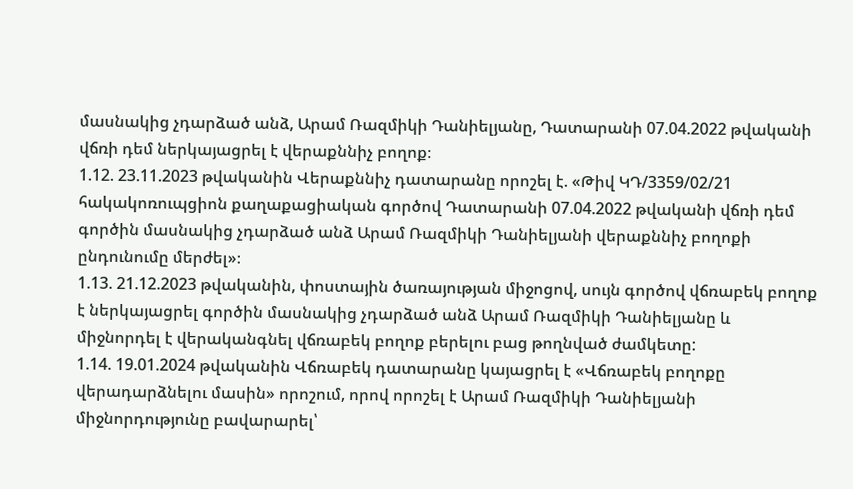մասնակից չդարձած անձ, Արամ Ռազմիկի Դանիելյանը, Դատարանի 07.04.2022 թվականի վճռի դեմ ներկայացրել է վերաքննիչ բողոք։
1.12. 23.11.2023 թվականին Վերաքննիչ դատարանը որոշել է. «Թիվ ԿԴ/3359/02/21 հակակոռուպցիոն քաղաքացիական գործով Դատարանի 07.04.2022 թվականի վճռի դեմ գործին մասնակից չդարձած անձ Արամ Ռազմիկի Դանիելյանի վերաքննիչ բողոքի ընդունումը մերժել»։
1.13. 21.12.2023 թվականին, փոստային ծառայության միջոցով, սույն գործով վճռաբեկ բողոք է ներկայացրել գործին մասնակից չդարձած անձ Արամ Ռազմիկի Դանիելյանը և միջնորդել է վերականգնել վճռաբեկ բողոք բերելու բաց թողնված ժամկետը:
1.14. 19.01.2024 թվականին Վճռաբեկ դատարանը կայացրել է «Վճռաբեկ բողոքը վերադարձնելու մասին» որոշում, որով որոշել է Արամ Ռազմիկի Դանիելյանի միջնորդությունը բավարարել՝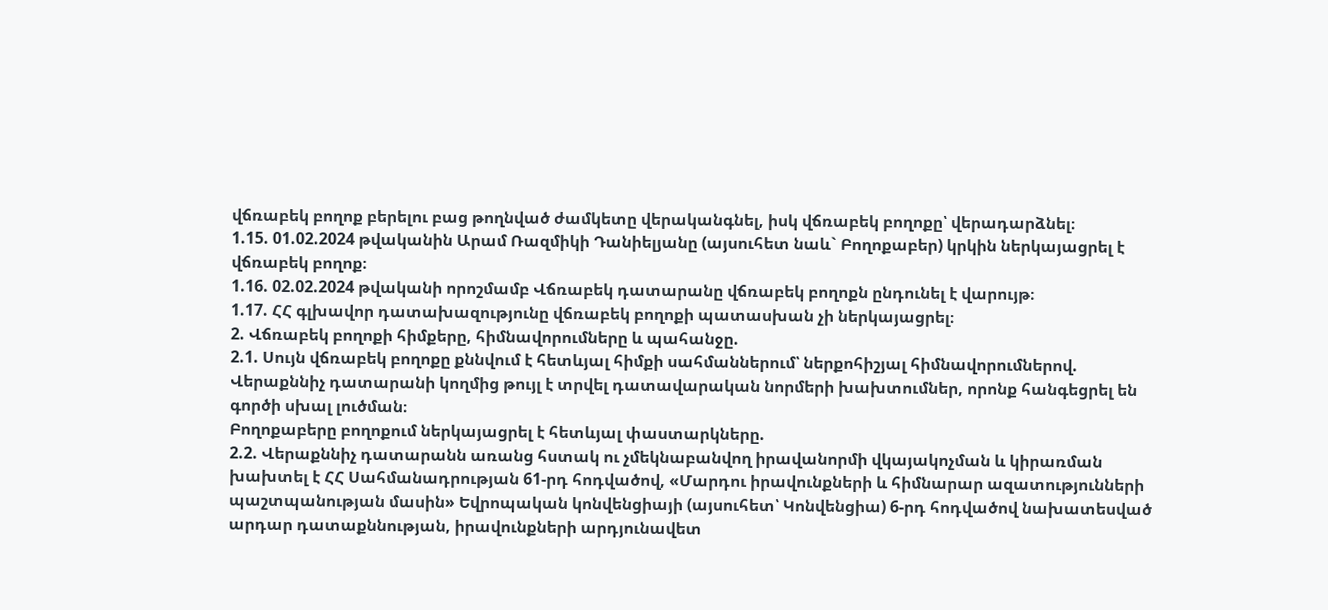վճռաբեկ բողոք բերելու բաց թողնված ժամկետը վերականգնել, իսկ վճռաբեկ բողոքը՝ վերադարձնել։
1.15. 01.02.2024 թվականին Արամ Ռազմիկի Դանիելյանը (այսուհետ նաև` Բողոքաբեր) կրկին ներկայացրել է վճռաբեկ բողոք։
1.16. 02.02.2024 թվականի որոշմամբ Վճռաբեկ դատարանը վճռաբեկ բողոքն ընդունել է վարույթ։
1.17. ՀՀ գլխավոր դատախազությունը վճռաբեկ բողոքի պատասխան չի ներկայացրել։
2. Վճռաբեկ բողոքի հիմքերը, հիմնավորումները և պահանջը.
2.1. Սույն վճռաբեկ բողոքը քննվում է հետևյալ հիմքի սահմաններում՝ ներքոհիշյալ հիմնավորումներով.
Վերաքննիչ դատարանի կողմից թույլ է տրվել դատավարական նորմերի խախտումներ, որոնք հանգեցրել են գործի սխալ լուծման։
Բողոքաբերը բողոքում ներկայացրել է հետևյալ փաստարկները.
2.2. Վերաքննիչ դատարանն առանց հստակ ու չմեկնաբանվող իրավանորմի վկայակոչման և կիրառման խախտել է ՀՀ Սահմանադրության 61-րդ հոդվածով, «Մարդու իրավունքների և հիմնարար ազատությունների պաշտպանության մասին» Եվրոպական կոնվենցիայի (այսուհետ՝ Կոնվենցիա) 6-րդ հոդվածով նախատեսված արդար դատաքննության, իրավունքների արդյունավետ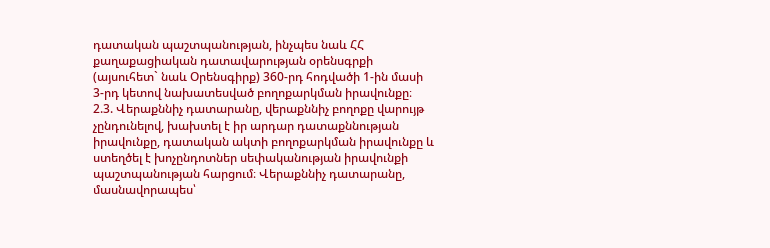դատական պաշտպանության, ինչպես նաև ՀՀ քաղաքացիական դատավարության օրենսգրքի (այսուհետ` նաև Օրենսգիրք) 360-րդ հոդվածի 1-ին մասի 3-րդ կետով նախատեսված բողոքարկման իրավունքը։
2.3. Վերաքննիչ դատարանը, վերաքննիչ բողոքը վարույթ չընդունելով, խախտել է իր արդար դատաքննության իրավունքը, դատական ակտի բողոքարկման իրավունքը և ստեղծել է խոչընդոտներ սեփականության իրավունքի պաշտպանության հարցում։ Վերաքննիչ դատարանը, մասնավորապես՝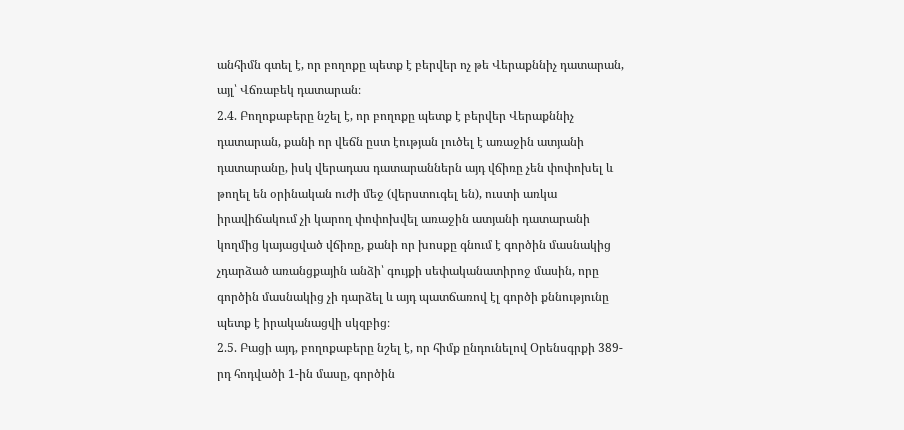անհիմն գտել է, որ բողոքը պետք է բերվեր ոչ թե Վերաքննիչ դատարան, այլ՝ Վճռաբեկ դատարան։
2.4. Բողոքաբերը նշել է, որ բողոքը պետք է բերվեր Վերաքննիչ դատարան, քանի որ վեճն ըստ էության լուծել է առաջին ատյանի դատարանը, իսկ վերադաս դատարաններն այդ վճիռը չեն փոփոխել և թողել են օրինական ուժի մեջ (վերստուգել են), ուստի առկա իրավիճակում չի կարող փոփոխվել առաջին ատյանի դատարանի կողմից կայացված վճիռը, քանի որ խոսքը գնում է գործին մասնակից չդարձած առանցքային անձի՝ գույքի սեփականատիրոջ մասին, որը գործին մասնակից չի դարձել և այդ պատճառով էլ գործի քննությունը պետք է իրականացվի սկզբից։
2.5. Բացի այդ, բողոքաբերը նշել է, որ հիմք ընդունելով Օրենսգրքի 389-րդ հոդվածի 1-ին մասը, գործին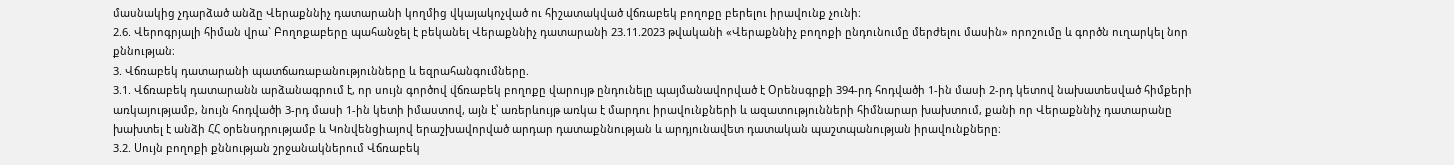մասնակից չդարձած անձը Վերաքննիչ դատարանի կողմից վկայակոչված ու հիշատակված վճռաբեկ բողոքը բերելու իրավունք չունի։
2.6. Վերոգրյալի հիման վրա` Բողոքաբերը պահանջել է բեկանել Վերաքննիչ դատարանի 23.11.2023 թվականի «Վերաքննիչ բողոքի ընդունումը մերժելու մասին» որոշումը և գործն ուղարկել նոր քննության։
3. Վճռաբեկ դատարանի պատճառաբանությունները և եզրահանգումները.
3.1. Վճռաբեկ դատարանն արձանագրում է, որ սույն գործով վճռաբեկ բողոքը վարույթ ընդունելը պայմանավորված է Օրենսգրքի 394-րդ հոդվածի 1-ին մասի 2-րդ կետով նախատեսված հիմքերի առկայությամբ, նույն հոդվածի 3-րդ մասի 1-ին կետի իմաստով, այն է՝ առերևույթ առկա է մարդու իրավունքների և ազատությունների հիմնարար խախտում, քանի որ Վերաքննիչ դատարանը խախտել է անձի ՀՀ օրենսդրությամբ և Կոնվենցիայով երաշխավորված արդար դատաքննության և արդյունավետ դատական պաշտպանության իրավունքները։
3.2. Սույն բողոքի քննության շրջանակներում Վճռաբեկ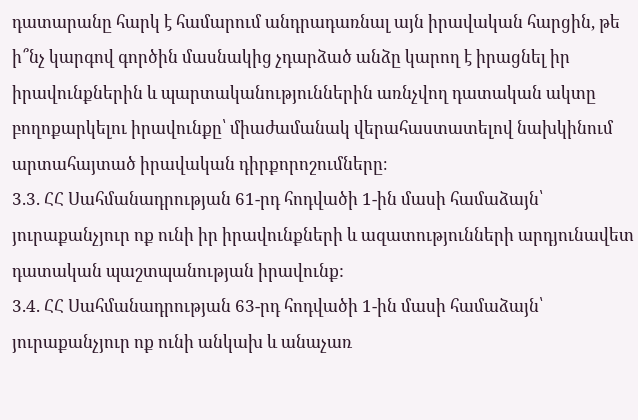դատարանը հարկ է համարում անդրադառնալ այն իրավական հարցին, թե ի՞նչ կարգով գործին մասնակից չդարձած անձը կարող է իրացնել իր իրավունքներին և պարտականություններին առնչվող դատական ակտը բողոքարկելու իրավունքը՝ միաժամանակ վերահաստատելով նախկինում արտահայտած իրավական դիրքորոշումները։
3.3. ՀՀ Սահմանադրության 61-րդ հոդվածի 1-ին մասի համաձայն՝ յուրաքանչյուր ոք ունի իր իրավունքների և ազատությունների արդյունավետ դատական պաշտպանության իրավունք:
3.4. ՀՀ Սահմանադրության 63-րդ հոդվածի 1-ին մասի համաձայն՝ յուրաքանչյուր ոք ունի անկախ և անաչառ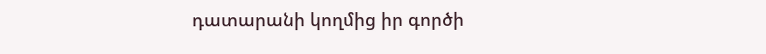դատարանի կողմից իր գործի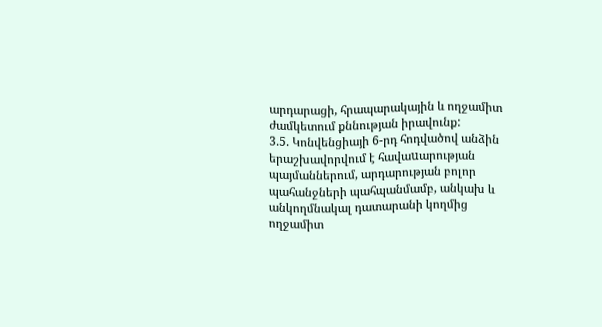արդարացի, հրապարակային և ողջամիտ ժամկետում քննության իրավունք:
3.5. Կոնվենցիայի 6-րդ հոդվածով անձին երաշխավորվում է հավաuարության պայմաններում, արդարության բոլոր պահանջների պահպանմամբ, անկախ և անկողմնակալ դատարանի կողմից ողջամիտ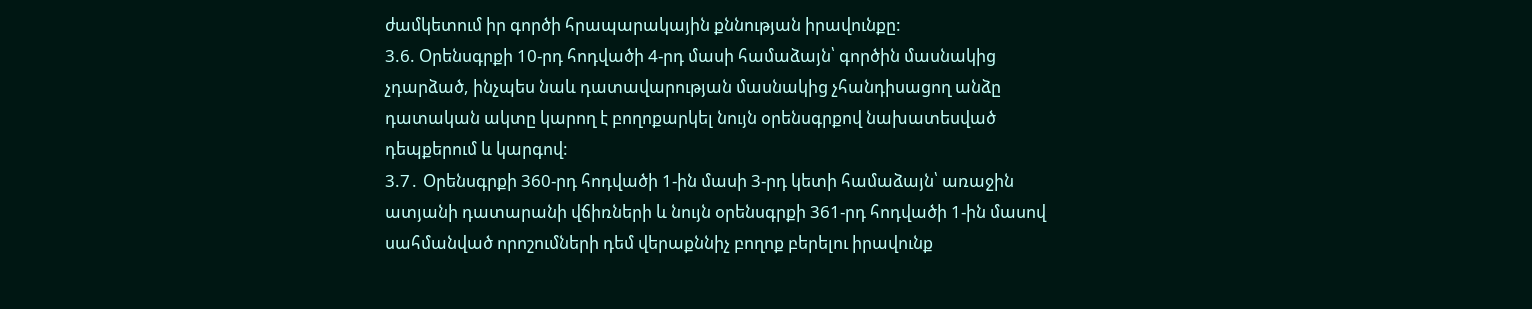ժամկետում իր գործի հրապարակային քննության իրավունքը:
3.6. Օրենսգրքի 10-րդ հոդվածի 4-րդ մասի համաձայն՝ գործին մասնակից չդարձած, ինչպես նաև դատավարության մասնակից չհանդիսացող անձը դատական ակտը կարող է բողոքարկել նույն օրենսգրքով նախատեսված դեպքերում և կարգով:
3.7․ Օրենսգրքի 360-րդ հոդվածի 1-ին մասի 3-րդ կետի համաձայն՝ առաջին ատյանի դատարանի վճիռների և նույն օրենսգրքի 361-րդ հոդվածի 1-ին մասով սահմանված որոշումների դեմ վերաքննիչ բողոք բերելու իրավունք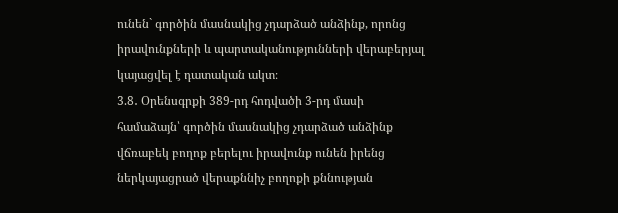ունեն` գործին մասնակից չդարձած անձինք, որոնց իրավունքների և պարտականությունների վերաբերյալ կայացվել է դատական ակտ։
3.8․ Օրենսգրքի 389-րդ հոդվածի 3-րդ մասի համաձայն՝ գործին մասնակից չդարձած անձինք վճռաբեկ բողոք բերելու իրավունք ունեն իրենց ներկայացրած վերաքննիչ բողոքի քննության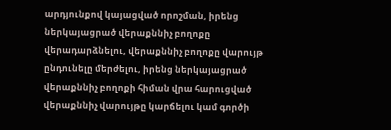արդյունքով կայացված որոշման, իրենց ներկայացրած վերաքննիչ բողոքը վերադարձնելու, վերաքննիչ բողոքը վարույթ ընդունելը մերժելու, իրենց ներկայացրած վերաքննիչ բողոքի հիման վրա հարուցված վերաքննիչ վարույթը կարճելու կամ գործի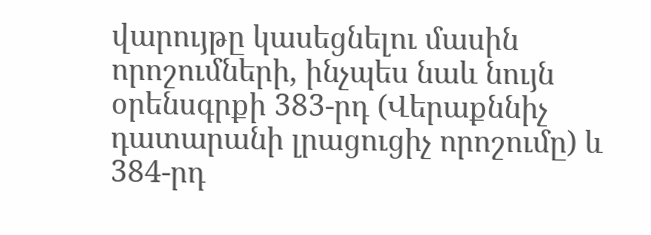վարույթը կասեցնելու մասին որոշումների, ինչպես նաև նույն օրենսգրքի 383-րդ (Վերաքննիչ դատարանի լրացուցիչ որոշումը) և 384-րդ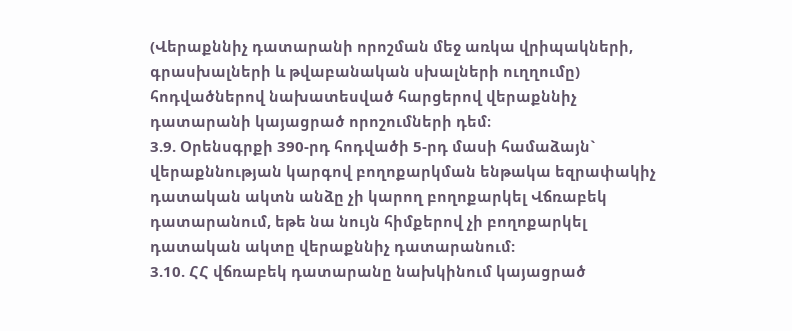(Վերաքննիչ դատարանի որոշման մեջ առկա վրիպակների, գրասխալների և թվաբանական սխալների ուղղումը) հոդվածներով նախատեսված հարցերով վերաքննիչ դատարանի կայացրած որոշումների դեմ։
3.9. Օրենսգրքի 390-րդ հոդվածի 5-րդ մասի համաձայն` վերաքննության կարգով բողոքարկման ենթակա եզրափակիչ դատական ակտն անձը չի կարող բողոքարկել Վճռաբեկ դատարանում, եթե նա նույն հիմքերով չի բողոքարկել դատական ակտը վերաքննիչ դատարանում:
3.10. ՀՀ վճռաբեկ դատարանը նախկինում կայացրած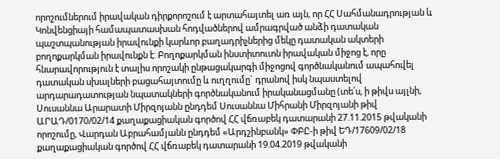որոշումներում իրավական դիրքորոշում է արտահայտել առ այն, որ ՀՀ Սահմանադրության և Կոնվենցիայի համապատասխան հոդվածներով ամրագրված անձի դատական պաշտպանության իրավունքի կարևոր բաղադրիչներից մեկը դատական ակտերի բողոքարկման իրավունքն է: Բողոքարկման ինստիտուտն իրավական միջոց է, որը հնարավորություն է տալիս որոշակի ընթացակարգի միջոցով գործնականում ապահովել դատական սխալների բացահայտումը և ուղղումը` դրանով իսկ նպաստելով արդարադատության նպատակների գործնականում իրականացմանը (տե՛ս, ի թիվս այլնի, Սուսաննա Արարատի Միրզոյանն ընդդեմ Սուսաննա Միհրանի Միրզոյանի թիվ ԱՐԱԴ/0170/02/14 քաղաքացիական գործով ՀՀ վճռաբեկ դատարանի 27.11.2015 թվականի որոշումը, Վարդան Աբրահամյանն ընդդեմ «Արդշինբանկ» ՓԲԸ-ի թիվ ԵԴ/17609/02/18 քաղաքացիական գործով ՀՀ վճռաբեկ դատարանի 19.04.2019 թվականի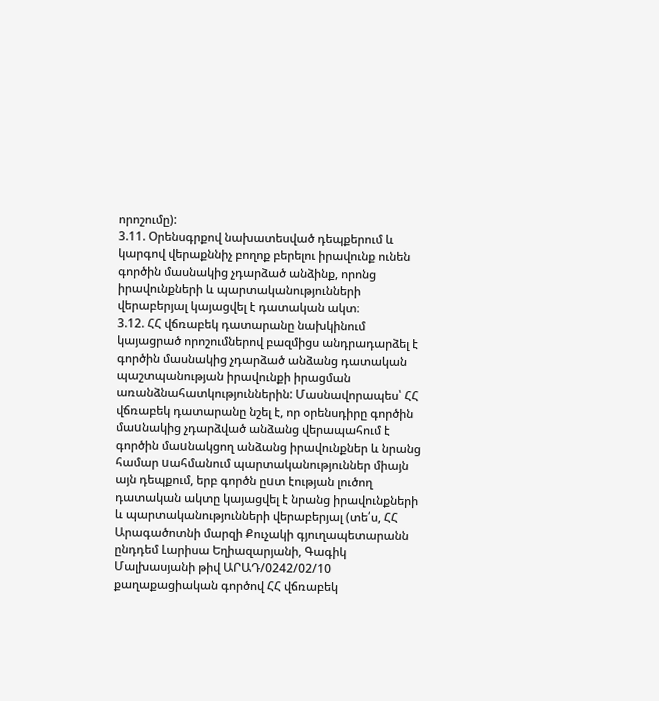որոշումը):
3.11. Օրենսգրքով նախատեսված դեպքերում և կարգով վերաքննիչ բողոք բերելու իրավունք ունեն գործին մասնակից չդարձած անձինք, որոնց իրավունքների և պարտականությունների վերաբերյալ կայացվել է դատական ակտ։
3.12. ՀՀ վճռաբեկ դատարանը նախկինում կայացրած որոշումներով բազմիցս անդրադարձել է գործին մասնակից չդարձած անձանց դատական պաշտպանության իրավունքի իրացման առանձնահատկություններին: Մասնավորապես՝ ՀՀ վճռաբեկ դատարանը նշել է, որ օրենսդիրը գործին մաuնակից չդարձված անձանց վերապահում է գործին մաuնակցող անձանց իրավունքներ և նրանց համար uահմանում պարտականություններ միայն այն դեպքում, երբ գործն ըuտ էության լուծող դատական ակտը կայացվել է նրանց իրավունքների և պարտականությունների վերաբերյալ (տե՛ս, ՀՀ Արագածոտնի մարզի Քուչակի գյուղապետարանն ընդդեմ Լարիսա Եղիազարյանի, Գագիկ Մալխասյանի թիվ ԱՐԱԴ/0242/02/10 քաղաքացիական գործով ՀՀ վճռաբեկ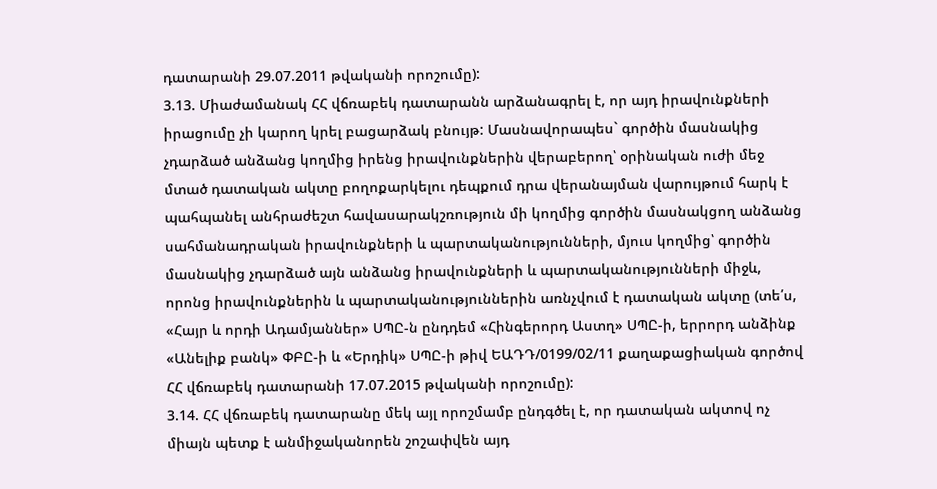դատարանի 29.07.2011 թվականի որոշումը):
3.13. Միաժամանակ ՀՀ վճռաբեկ դատարանն արձանագրել է, որ այդ իրավունքների իրացումը չի կարող կրել բացարձակ բնույթ: Մասնավորապես` գործին մասնակից չդարձած անձանց կողմից իրենց իրավունքներին վերաբերող՝ օրինական ուժի մեջ մտած դատական ակտը բողոքարկելու դեպքում դրա վերանայման վարույթում հարկ է պահպանել անհրաժեշտ հավասարակշռություն մի կողմից գործին մասնակցող անձանց սահմանադրական իրավունքների և պարտականությունների, մյուս կողմից՝ գործին մասնակից չդարձած այն անձանց իրավունքների և պարտականությունների միջև, որոնց իրավունքներին և պարտականություններին առնչվում է դատական ակտը (տե՛ս, «Հայր և որդի Ադամյաններ» ՍՊԸ-ն ընդդեմ «Հինգերորդ Աստղ» ՍՊԸ-ի, երրորդ անձինք «Անելիք բանկ» ՓԲԸ-ի և «Երդիկ» ՍՊԸ-ի թիվ ԵԱԴԴ/0199/02/11 քաղաքացիական գործով ՀՀ վճռաբեկ դատարանի 17.07.2015 թվականի որոշումը):
3.14. ՀՀ վճռաբեկ դատարանը մեկ այլ որոշմամբ ընդգծել է, որ դատական ակտով ոչ միայն պետք է անմիջականորեն շոշափվեն այդ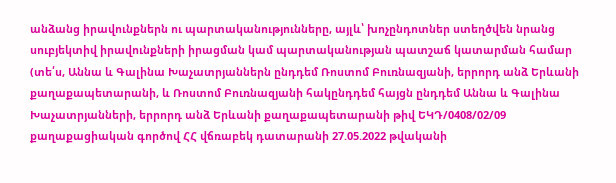անձանց իրավունքներն ու պարտականությունները, այլև՝ խոչընդոտներ ստեղծվեն նրանց սուբյեկտիվ իրավունքների իրացման կամ պարտականության պատշաճ կատարման համար (տե՛ս, Աննա և Գալինա Խաչատրյաններն ընդդեմ Ռոստոմ Բուռնազյանի, երրորդ անձ Երևանի քաղաքապետարանի, և Ռոստոմ Բուռնազյանի հակընդդեմ հայցն ընդդեմ Աննա և Գալինա Խաչատրյանների, երրորդ անձ Երևանի քաղաքապետարանի թիվ ԵԿԴ/0408/02/09 քաղաքացիական գործով ՀՀ վճռաբեկ դատարանի 27.05.2022 թվականի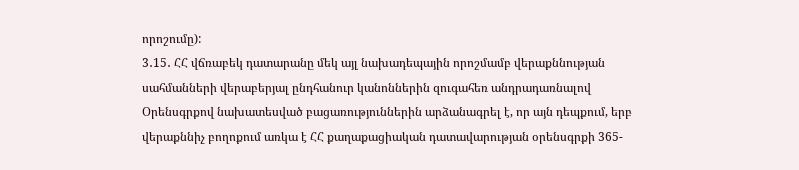որոշումը):
3․15․ ՀՀ վճռաբեկ դատարանը մեկ այլ նախադեպային որոշմամբ վերաքննության սահմանների վերաբերյալ ընդհանուր կանոններին զուգահեռ անդրադառնալով Օրենսգրքով նախատեսված բացառություններին արձանագրել է, որ այն դեպքում, երբ վերաքննիչ բողոքում առկա է ՀՀ քաղաքացիական դատավարության օրենսգրքի 365-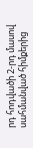րդ հոդվածի 2-րդ մասով սահմանված հիմքերից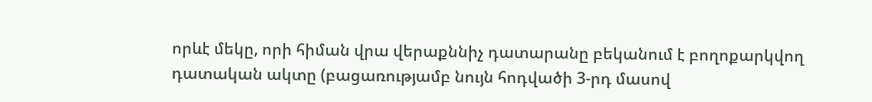որևէ մեկը, որի հիման վրա վերաքննիչ դատարանը բեկանում է բողոքարկվող դատական ակտը (բացառությամբ նույն հոդվածի 3-րդ մասով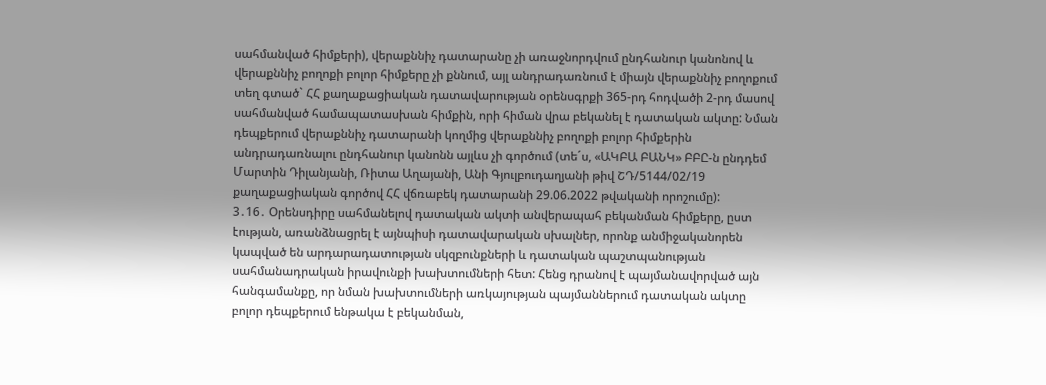սահմանված հիմքերի), վերաքննիչ դատարանը չի առաջնորդվում ընդհանուր կանոնով և վերաքննիչ բողոքի բոլոր հիմքերը չի քննում, այլ անդրադառնում է միայն վերաքննիչ բողոքում տեղ գտած` ՀՀ քաղաքացիական դատավարության օրենսգրքի 365-րդ հոդվածի 2-րդ մասով սահմանված համապատասխան հիմքին, որի հիման վրա բեկանել է դատական ակտը: Նման դեպքերում վերաքննիչ դատարանի կողմից վերաքննիչ բողոքի բոլոր հիմքերին անդրադառնալու ընդհանուր կանոնն այլևս չի գործում (տե´ս, «ԱԿԲԱ ԲԱՆԿ» ԲԲԸ-ն ընդդեմ Մարտին Դիլանյանի, Ռիտա Աղայանի, Անի Գյուլբուդաղյանի թիվ ՇԴ/5144/02/19 քաղաքացիական գործով ՀՀ վճռաբեկ դատարանի 29.06.2022 թվականի որոշումը):
3․16․ Օրենսդիրը սահմանելով դատական ակտի անվերապահ բեկանման հիմքերը, ըստ էության, առանձնացրել է այնպիսի դատավարական սխալներ, որոնք անմիջականորեն կապված են արդարադատության սկզբունքների և դատական պաշտպանության սահմանադրական իրավունքի խախտումների հետ: Հենց դրանով է պայմանավորված այն հանգամանքը, որ նման խախտումների առկայության պայմաններում դատական ակտը բոլոր դեպքերում ենթակա է բեկանման,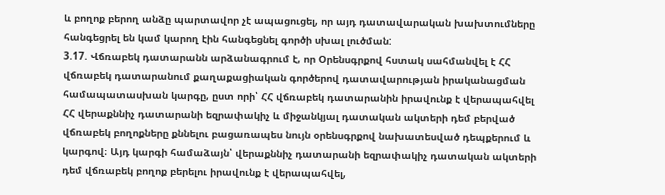և բողոք բերող անձը պարտավոր չէ ապացուցել, որ այդ դատավարական խախտումները հանգեցրել են կամ կարող էին հանգեցնել գործի սխալ լուծման:
3.17. Վճռաբեկ դատարանն արձանագրում է, որ Օրենսգրքով հստակ սահմանվել է ՀՀ վճռաբեկ դատարանում քաղաքացիական գործերով դատավարության իրականացման համապատասխան կարգը, ըստ որի՝ ՀՀ վճռաբեկ դատարանին իրավունք է վերապահվել ՀՀ վերաքննիչ դատարանի եզրափակիչ և միջանկյալ դատական ակտերի դեմ բերված վճռաբեկ բողոքները քննելու բացառապես նույն օրենսգրքով նախատեսված դեպքերում և կարգով։ Այդ կարգի համաձայն՝ վերաքննիչ դատարանի եզրափակիչ դատական ակտերի դեմ վճռաբեկ բողոք բերելու իրավունք է վերապահվել,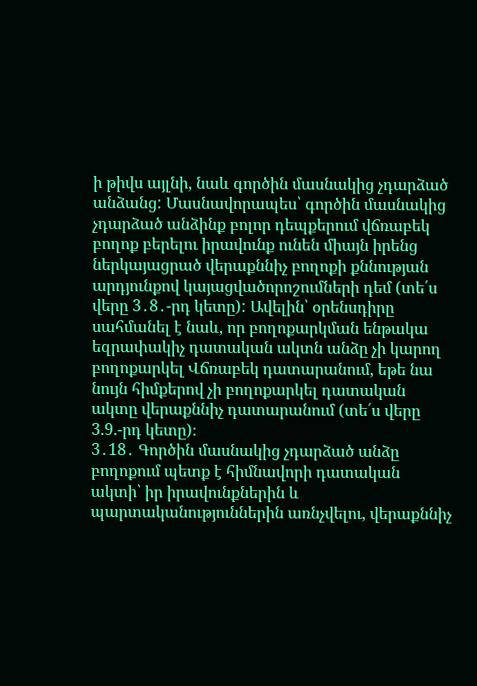ի թիվս այլնի, նաև գործին մասնակից չդարձած անձանց: Մասնավորապես՝ գործին մասնակից չդարձած անձինք բոլոր դեպքերում վճռաբեկ բողոք բերելու իրավունք ունեն միայն իրենց ներկայացրած վերաքննիչ բողոքի քննության արդյունքով կայացվածորոշումների դեմ (տե՛ս վերը 3․8․-րդ կետը): Ավելին՝ օրենսդիրը սահմանել է նաև, որ բողոքարկման ենթակա եզրափակիչ դատական ակտն անձը չի կարող բողոքարկել Վճռաբեկ դատարանում, եթե նա նույն հիմքերով չի բողոքարկել դատական ակտը վերաքննիչ դատարանում (տե՛ս վերը 3.9.-րդ կետը)։
3․18․ Գործին մասնակից չդարձած անձը բողոքում պետք է հիմնավորի դատական ակտի՝ իր իրավունքներին և պարտականություններին առնչվելու, վերաքննիչ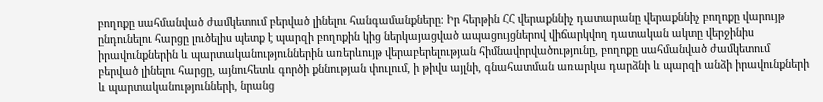բողոքը սահմանված ժամկետում բերված լինելու հանգամանքները։ Իր հերթին ՀՀ վերաքննիչ դատարանը վերաքննիչ բողոքը վարույթ ընդունելու հարցը լուծելիս պետք է պարզի բողոքին կից ներկայացված ապացույցներով վիճարկվող դատական ակտը վերջինիս իրավունքներին և պարտականություններին առերևույթ վերաբերելության հիմնավորվածությունը, բողոքը սահմանված ժամկետում բերված լինելու հարցը, այնուհետև գործի քննության փուլում, ի թիվս այլնի, գնահատման առարկա դարձնի և պարզի անձի իրավունքների և պարտականությունների, նրանց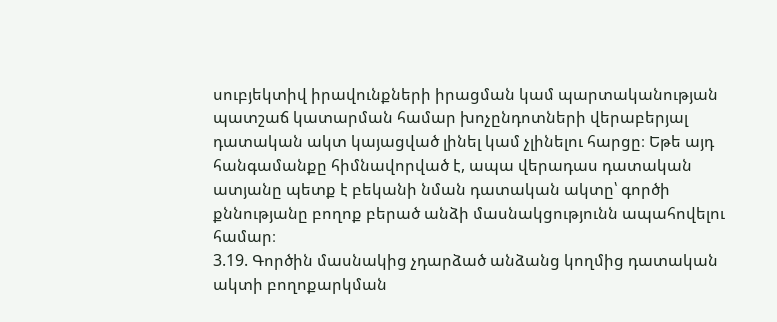սուբյեկտիվ իրավունքների իրացման կամ պարտականության պատշաճ կատարման համար խոչընդոտների վերաբերյալ դատական ակտ կայացված լինել կամ չլինելու հարցը։ Եթե այդ հանգամանքը հիմնավորված է, ապա վերադաս դատական ատյանը պետք է բեկանի նման դատական ակտը՝ գործի քննությանը բողոք բերած անձի մասնակցությունն ապահովելու համար։
3.19. Գործին մասնակից չդարձած անձանց կողմից դատական ակտի բողոքարկման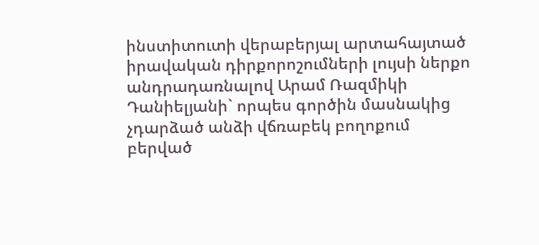ինստիտուտի վերաբերյալ արտահայտած իրավական դիրքորոշումների լույսի ներքո անդրադառնալով Արամ Ռազմիկի Դանիելյանի` որպես գործին մասնակից չդարձած անձի վճռաբեկ բողոքում բերված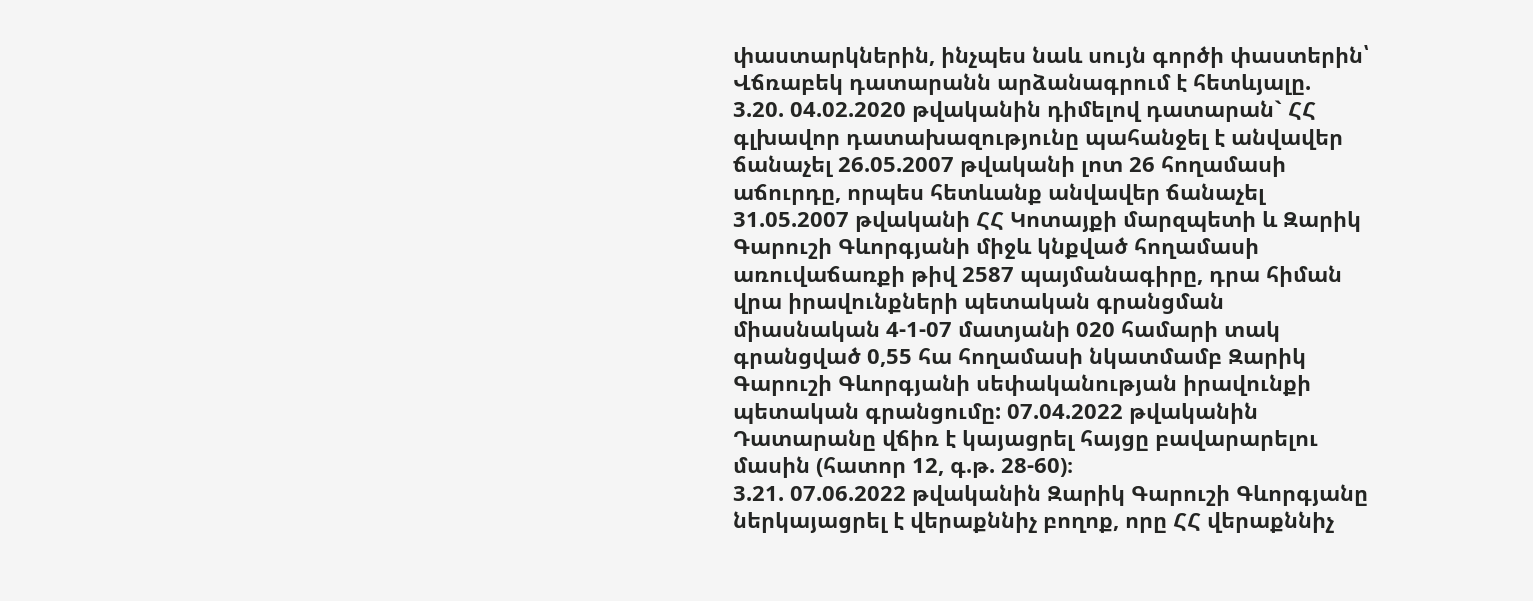փաստարկներին, ինչպես նաև սույն գործի փաստերին՝ Վճռաբեկ դատարանն արձանագրում է հետևյալը.
3.20. 04.02.2020 թվականին դիմելով դատարան` ՀՀ գլխավոր դատախազությունը պահանջել է անվավեր ճանաչել 26.05.2007 թվականի լոտ 26 հողամասի աճուրդը, որպես հետևանք անվավեր ճանաչել 31.05.2007 թվականի ՀՀ Կոտայքի մարզպետի և Զարիկ Գարուշի Գևորգյանի միջև կնքված հողամասի առուվաճառքի թիվ 2587 պայմանագիրը, դրա հիման վրա իրավունքների պետական գրանցման միասնական 4-1-07 մատյանի 020 համարի տակ գրանցված 0,55 հա հողամասի նկատմամբ Զարիկ Գարուշի Գևորգյանի սեփականության իրավունքի պետական գրանցումը: 07.04.2022 թվականին Դատարանը վճիռ է կայացրել հայցը բավարարելու մասին (հատոր 12, գ.թ. 28-60)։
3.21. 07.06.2022 թվականին Զարիկ Գարուշի Գևորգյանը ներկայացրել է վերաքննիչ բողոք, որը ՀՀ վերաքննիչ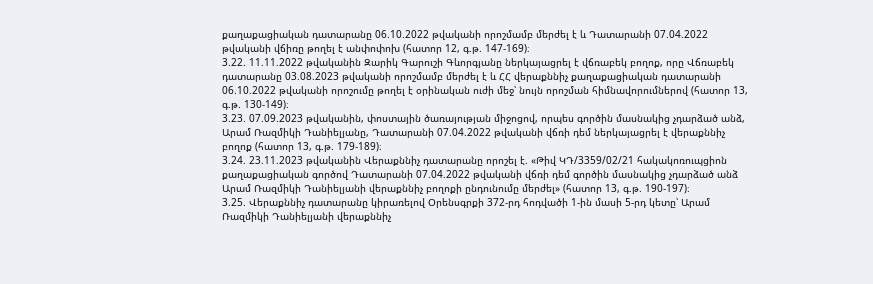քաղաքացիական դատարանը 06.10.2022 թվականի որոշմամբ մերժել է և Դատարանի 07.04.2022 թվականի վճիռը թողել է անփոփոխ (հատոր 12, գ.թ. 147-169)։
3.22. 11.11.2022 թվականին Զարիկ Գարուշի Գևորգյանը ներկայացրել է վճռաբեկ բողոք, որը Վճռաբեկ դատարանը 03.08.2023 թվականի որոշմամբ մերժել է և ՀՀ վերաքննիչ քաղաքացիական դատարանի 06.10.2022 թվականի որոշումը թողել է օրինական ուժի մեջ՝ նույն որոշման հիմնավորումներով (հատոր 13, գ.թ. 130-149)։
3.23. 07.09.2023 թվականին, փոստային ծառայության միջոցով, որպես գործին մասնակից չդարձած անձ, Արամ Ռազմիկի Դանիելյանը, Դատարանի 07.04.2022 թվականի վճռի դեմ ներկայացրել է վերաքննիչ բողոք (հատոր 13, գ.թ. 179-189)։
3.24. 23.11.2023 թվականին Վերաքննիչ դատարանը որոշել է. «Թիվ ԿԴ/3359/02/21 հակակոռուպցիոն քաղաքացիական գործով Դատարանի 07.04.2022 թվականի վճռի դեմ գործին մասնակից չդարձած անձ Արամ Ռազմիկի Դանիելյանի վերաքննիչ բողոքի ընդունումը մերժել» (հատոր 13, գ.թ. 190-197)։
3.25. Վերաքննիչ դատարանը կիրառելով Օրենսգրքի 372-րդ հոդվածի 1-ին մասի 5-րդ կետը՝ Արամ Ռազմիկի Դանիելյանի վերաքննիչ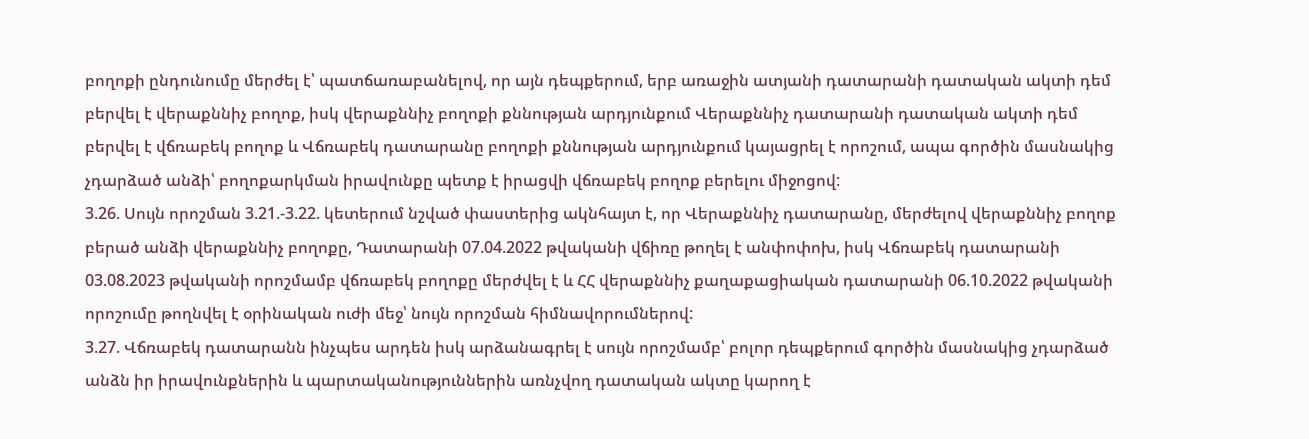բողոքի ընդունումը մերժել է՝ պատճառաբանելով, որ այն դեպքերում, երբ առաջին ատյանի դատարանի դատական ակտի դեմ բերվել է վերաքննիչ բողոք, իսկ վերաքննիչ բողոքի քննության արդյունքում Վերաքննիչ դատարանի դատական ակտի դեմ բերվել է վճռաբեկ բողոք և Վճռաբեկ դատարանը բողոքի քննության արդյունքում կայացրել է որոշում, ապա գործին մասնակից չդարձած անձի՝ բողոքարկման իրավունքը պետք է իրացվի վճռաբեկ բողոք բերելու միջոցով:
3.26. Սույն որոշման 3.21.-3.22. կետերում նշված փաստերից ակնհայտ է, որ Վերաքննիչ դատարանը, մերժելով վերաքննիչ բողոք բերած անձի վերաքննիչ բողոքը, Դատարանի 07.04.2022 թվականի վճիռը թողել է անփոփոխ, իսկ Վճռաբեկ դատարանի 03.08.2023 թվականի որոշմամբ վճռաբեկ բողոքը մերժվել է և ՀՀ վերաքննիչ քաղաքացիական դատարանի 06.10.2022 թվականի որոշումը թողնվել է օրինական ուժի մեջ՝ նույն որոշման հիմնավորումներով:
3.27. Վճռաբեկ դատարանն ինչպես արդեն իսկ արձանագրել է սույն որոշմամբ՝ բոլոր դեպքերում գործին մասնակից չդարձած անձն իր իրավունքներին և պարտականություններին առնչվող դատական ակտը կարող է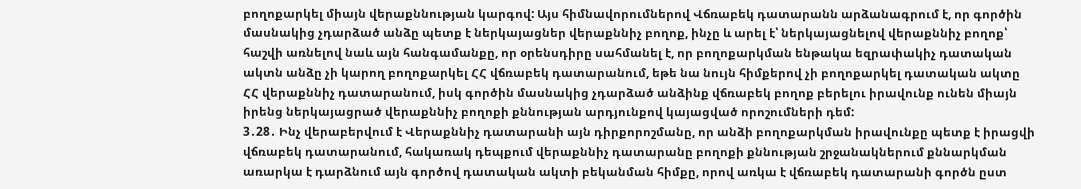բողոքարկել միայն վերաքննության կարգով: Այս հիմնավորումներով Վճռաբեկ դատարանն արձանագրում է, որ գործին մասնակից չդարձած անձը պետք է ներկայացներ վերաքննիչ բողոք, ինչը և արել է՝ ներկայացնելով վերաքննիչ բողոք՝ հաշվի առնելով նաև այն հանգամանքը, որ օրենսդիրը սահմանել է, որ բողոքարկման ենթակա եզրափակիչ դատական ակտն անձը չի կարող բողոքարկել ՀՀ վճռաբեկ դատարանում, եթե նա նույն հիմքերով չի բողոքարկել դատական ակտը ՀՀ վերաքննիչ դատարանում, իսկ գործին մասնակից չդարձած անձինք վճռաբեկ բողոք բերելու իրավունք ունեն միայն իրենց ներկայացրած վերաքննիչ բողոքի քննության արդյունքով կայացված որոշումների դեմ:
3․28․ Ինչ վերաբերվում է Վերաքննիչ դատարանի այն դիրքորոշմանը, որ անձի բողոքարկման իրավունքը պետք է իրացվի վճռաբեկ դատարանում, հակառակ դեպքում վերաքննիչ դատարանը բողոքի քննության շրջանակներում քննարկման առարկա է դարձնում այն գործով դատական ակտի բեկանման հիմքը, որով առկա է վճռաբեկ դատարանի գործն ըստ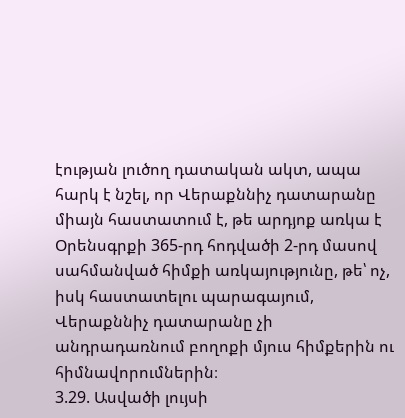էության լուծող դատական ակտ, ապա հարկ է նշել, որ Վերաքննիչ դատարանը միայն հաստատում է, թե արդյոք առկա է Օրենսգրքի 365-րդ հոդվածի 2-րդ մասով սահմանված հիմքի առկայությունը, թե՝ ոչ, իսկ հաստատելու պարագայում, Վերաքննիչ դատարանը չի անդրադառնում բողոքի մյուս հիմքերին ու հիմնավորումներին։
3.29. Ասվածի լույսի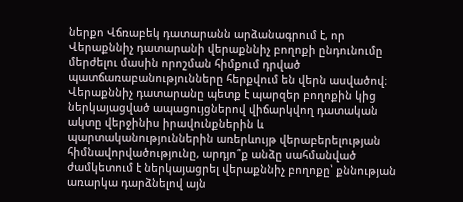ներքո Վճռաբեկ դատարանն արձանագրում է, որ Վերաքննիչ դատարանի վերաքննիչ բողոքի ընդունումը մերժելու մասին որոշման հիմքում դրված պատճառաբանությունները հերքվում են վերն ասվածով։ Վերաքննիչ դատարանը պետք է պարզեր բողոքին կից ներկայացված ապացույցներով վիճարկվող դատական ակտը վերջինիս իրավունքներին և պարտականություններին առերևույթ վերաբերելության հիմնավորվածությունը, արդյո՞ք անձը սահմանված ժամկետում է ներկայացրել վերաքննիչ բողոքը՝ քննության առարկա դարձնելով այն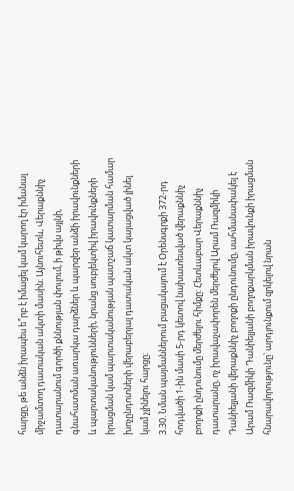հարցը, թե անձն իրապես ե՞րբ է իմացել կամ կարող էր իմանալ միջամտող դատական ակտի մասին։ Այնուհետև, Վերաքննիչ դատարանում գործի քննության փուլում, ի թիվս այլնի, գնահատման առարկա դարձներ և պարզեր անձի իրավունքների և պարտականությունների, նրանց սուբյեկտիվ իրավունքների իրացման կամ պարտականության պատշաճ կատարման համար խոչընդոտների վերաբերյալ դատական ակտ կայացված լինել կամ չլինելու հարցը։
3.30. Նման պայմաններում բացակայում է Օրենսգրքի 372-րդ հոդվածի 1-ին մասի 5-րդ կետով նախատեսված վերաքննիչ բողոքի ընդունումը մերժելու հիմքը: Հետևաբար Վերաքննիչ դատարանը, ոչ իրավաչափորեն մերժելով Արամ Ռազմիկի Դանիելյանի վերաքննիչ բողոքի ընդունումը, սահմանափակել է Արամ Ռազմիկի Դանիելյանի բողոքարկման իրավունքի իրացման հնարավորությունը՝ արդյունքում զրկելով նրան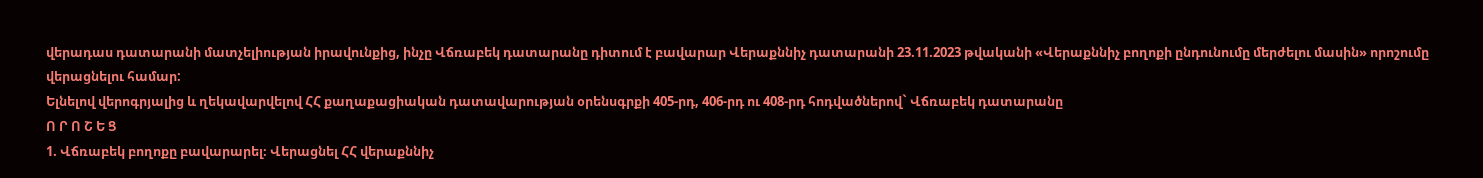վերադաս դատարանի մատչելիության իրավունքից, ինչը Վճռաբեկ դատարանը դիտում է բավարար Վերաքննիչ դատարանի 23.11.2023 թվականի «Վերաքննիչ բողոքի ընդունումը մերժելու մասին» որոշումը վերացնելու համար:
Ելնելով վերոգրյալից և ղեկավարվելով ՀՀ քաղաքացիական դատավարության օրենսգրքի 405-րդ, 406-րդ ու 408-րդ հոդվածներով` Վճռաբեկ դատարանը
Ո Ր Ո Շ Ե Ց
1. Վճռաբեկ բողոքը բավարարել։ Վերացնել ՀՀ վերաքննիչ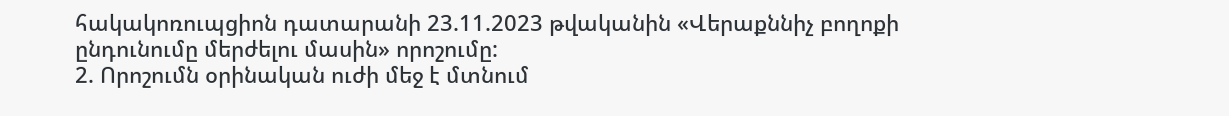հակակոռուպցիոն դատարանի 23.11.2023 թվականին «Վերաքննիչ բողոքի ընդունումը մերժելու մասին» որոշումը:
2. Որոշումն օրինական ուժի մեջ է մտնում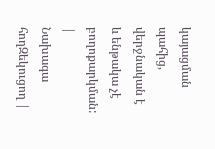կայացման պահից, վերջնական է և ենթակա չէ բողոքարկման:
|
Նախագա հողԶեկուցող |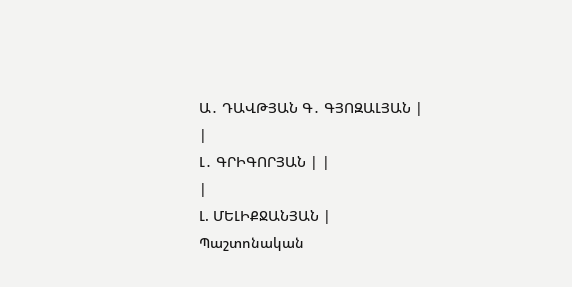Ա․ ԴԱՎԹՅԱՆ Գ․ ԳՅՈԶԱԼՅԱՆ |
|
Լ․ ԳՐԻԳՈՐՅԱՆ | |
|
Լ. ՄԵԼԻՔՋԱՆՅԱՆ |
Պաշտոնական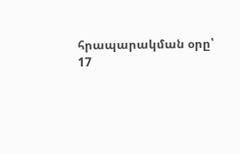հրապարակման օրը՝ 17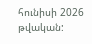հունիսի 2026 թվական: